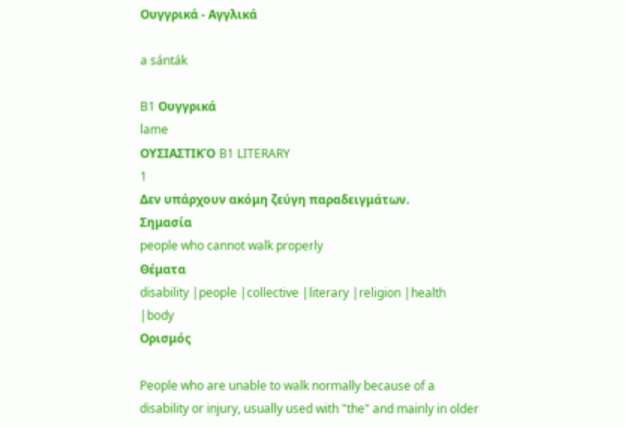Ουγγρικά - Αγγλικά

a sánták

B1 Ουγγρικά
lame
ΟΥΣΙΑΣΤΙΚΌ B1 LITERARY
1
Δεν υπάρχουν ακόμη ζεύγη παραδειγμάτων.
Σημασία
people who cannot walk properly
Θέματα
disability |people |collective |literary |religion |health |body
Ορισμός

People who are unable to walk normally because of a disability or injury, usually used with "the" and mainly in older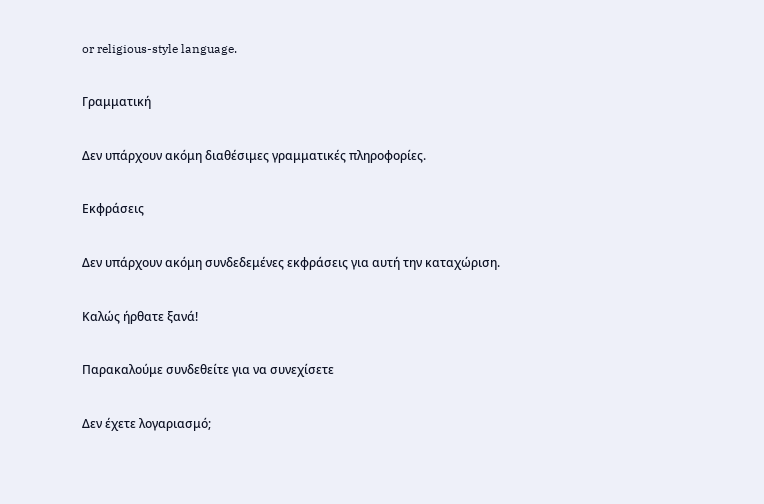or religious-style language.

Γραμματική

Δεν υπάρχουν ακόμη διαθέσιμες γραμματικές πληροφορίες.

Εκφράσεις

Δεν υπάρχουν ακόμη συνδεδεμένες εκφράσεις για αυτή την καταχώριση.

Καλώς ήρθατε ξανά!

Παρακαλούμε συνδεθείτε για να συνεχίσετε

Δεν έχετε λογαριασμό;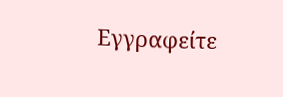Εγγραφείτε